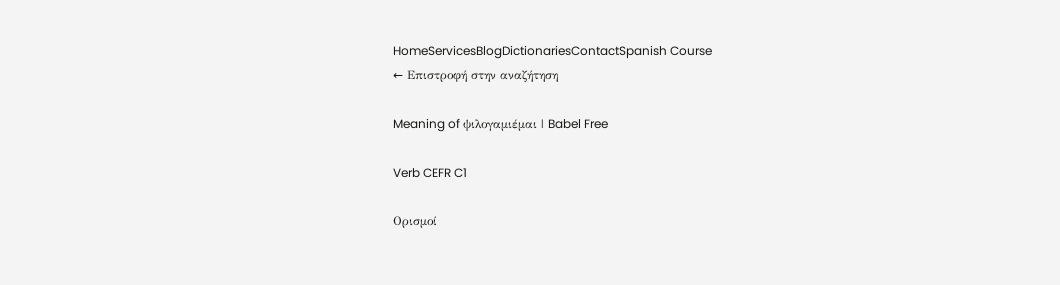HomeServicesBlogDictionariesContactSpanish Course
← Επιστροφή στην αναζήτηση

Meaning of ψιλογαμιέμαι | Babel Free

Verb CEFR C1

Ορισμοί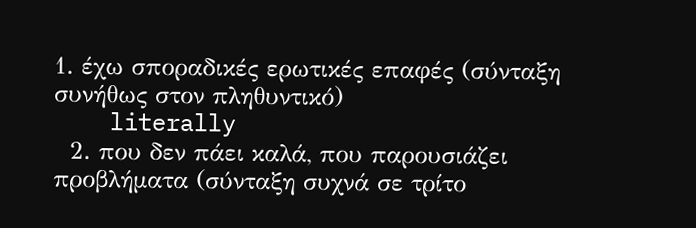1. έχω σποραδικές ερωτικές επαφές (σύνταξη συνήθως στον πληθυντικό)
    literally
  2. που δεν πάει καλά, που παρουσιάζει προβλήματα (σύνταξη συχνά σε τρίτο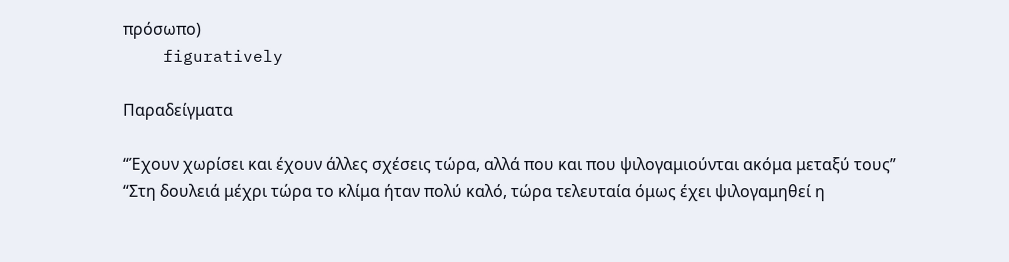πρόσωπο)
    figuratively

Παραδείγματα

“Έχουν χωρίσει και έχουν άλλες σχέσεις τώρα, αλλά που και που ψιλογαμιούνται ακόμα μεταξύ τους”
“Στη δουλειά μέχρι τώρα το κλίμα ήταν πολύ καλό, τώρα τελευταία όμως έχει ψιλογαμηθεί η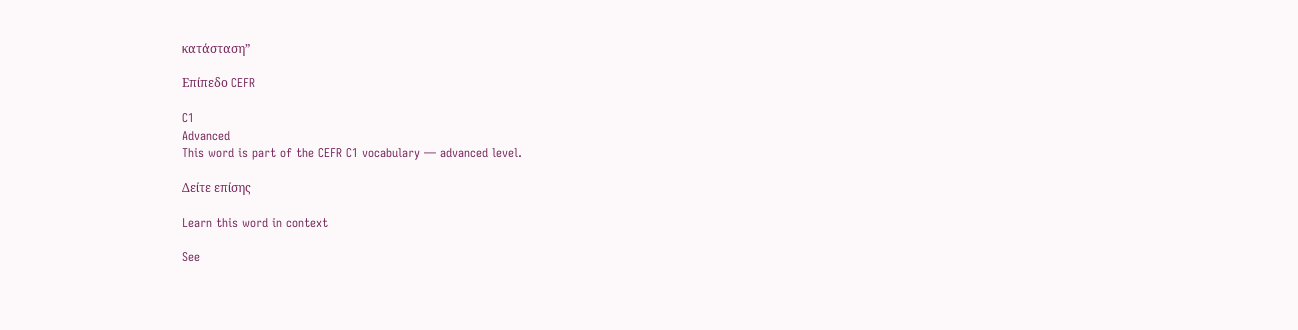κατάσταση”

Επίπεδο CEFR

C1
Advanced
This word is part of the CEFR C1 vocabulary — advanced level.

Δείτε επίσης

Learn this word in context

See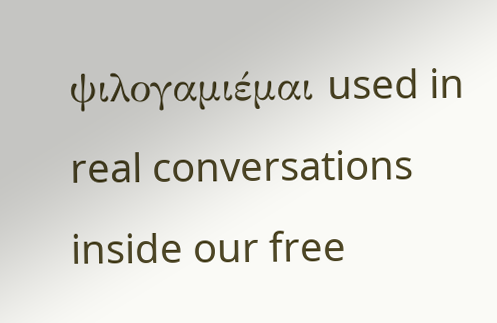ψιλογαμιέμαι used in real conversations inside our free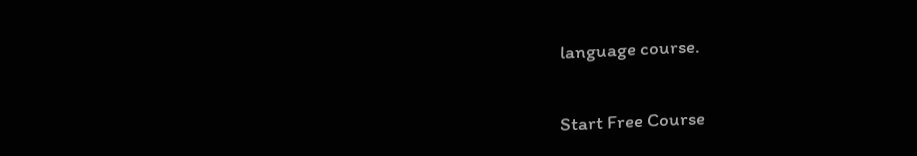language course.

Start Free Course